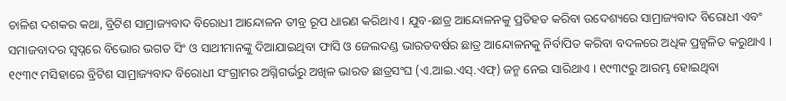ଚାଳିଶ ଦଶକର କଥା, ବ୍ରିଟିଶ ସାମ୍ରାଜ୍ୟବାଦ ବିରୋଧୀ ଆନ୍ଦୋଳନ ତୀବ୍ର ରୂପ ଧାରଣ କରିଥାଏ । ଯୁବ-ଛାତ୍ର ଆନ୍ଦୋଳନକୁ ପ୍ରତିହତ କରିବା ଉଦେଶ୍ୟରେ ସାମ୍ରାଜ୍ୟବାଦ ବିରୋଧୀ ଏବଂ ସମାଜବାଦର ସ୍ୱପ୍ନରେ ବିଭୋର ଭଗତ ସିଂ ଓ ସାଥୀମାନଙ୍କୁ ଦିଆଯାଇଥିବା ଫାସି ଓ ଜେଲଦଣ୍ଡ ଭାରତବର୍ଷର ଛାତ୍ର ଆନ୍ଦୋଳନକୁ ନିର୍ବାପିତ କରିବା ବଦଳରେ ଅଧିକ ପ୍ରଜ୍ୱଳିତ କରୁଥାଏ । ୧୯୩୯ ମସିହାରେ ବ୍ରିଟିଶ ସାମ୍ରାଜ୍ୟବାଦ ବିରୋଧୀ ସଂଗ୍ରାମର ଅଗ୍ନିଗର୍ଭରୁ ଅଖିଳ ଭାରତ ଛାତ୍ରସଂଘ (ଏ.ଆଇ.ଏସ୍.ଏଫ୍) ଜନ୍ମ ନେଇ ସାରିଥାଏ । ୧୯୩୯ରୁ ଆରମ୍ଭ ହୋଇଥିବା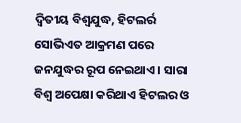ଦ୍ୱିତୀୟ ବିଶ୍ୱଯୁଦ୍ଧ, ହିଟଲର୍ର ସୋଭିଏତ ଆକ୍ରମଣ ପରେ ଜନଯୁଦ୍ଧର ରୂପ ନେଇଥାଏ । ସାରା ବିଶ୍ୱ ଅପେକ୍ଷା କରିଥାଏ ହିଟଲର ଓ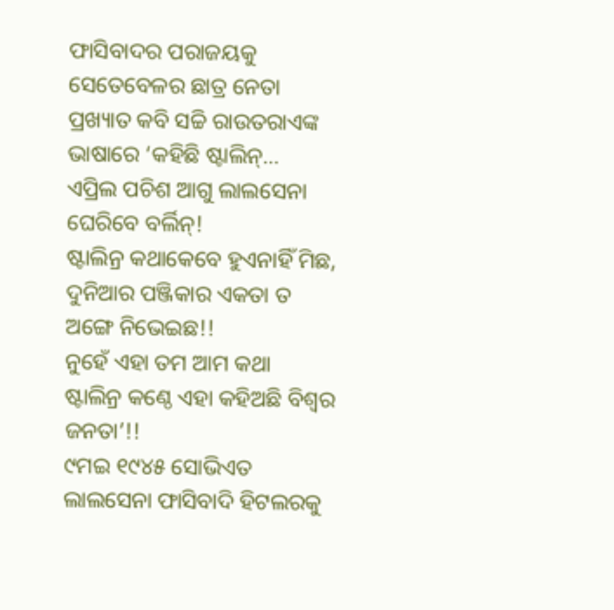ଫାସିବାଦର ପରାଜୟକୁ ସେତେବେଳର ଛାତ୍ର ନେତା ପ୍ରଖ୍ୟାତ କବି ସଚ୍ଚି ରାଉତରାଏଙ୍କ ଭାଷାରେ ‘କହିଛି ଷ୍ଟାଲିନ୍…
ଏପ୍ରିଲ ପଚିଶ ଆଗୁ ଲାଲସେନା ଘେରିବେ ବର୍ଲିନ୍!
ଷ୍ଟାଲିନ୍ର କଥାକେବେ ହୁଏନାହିଁ ମିଛ,
ଦୁନିଆର ପଞ୍ଜିକାର ଏକତା ତ ଅଙ୍ଗେ ନିଭେଇଛ!!
ନୁହେଁ ଏହା ତମ ଆମ କଥା
ଷ୍ଟାଲିନ୍ର କଣ୍ଠେ ଏହା କହିଅଛି ବିଶ୍ୱର ଜନତା’!!
୯ମଇ ୧୯୪୫ ସୋଭିଏତ ଲାଲସେନା ଫାସିବାଦି ହିଟଲରକୁ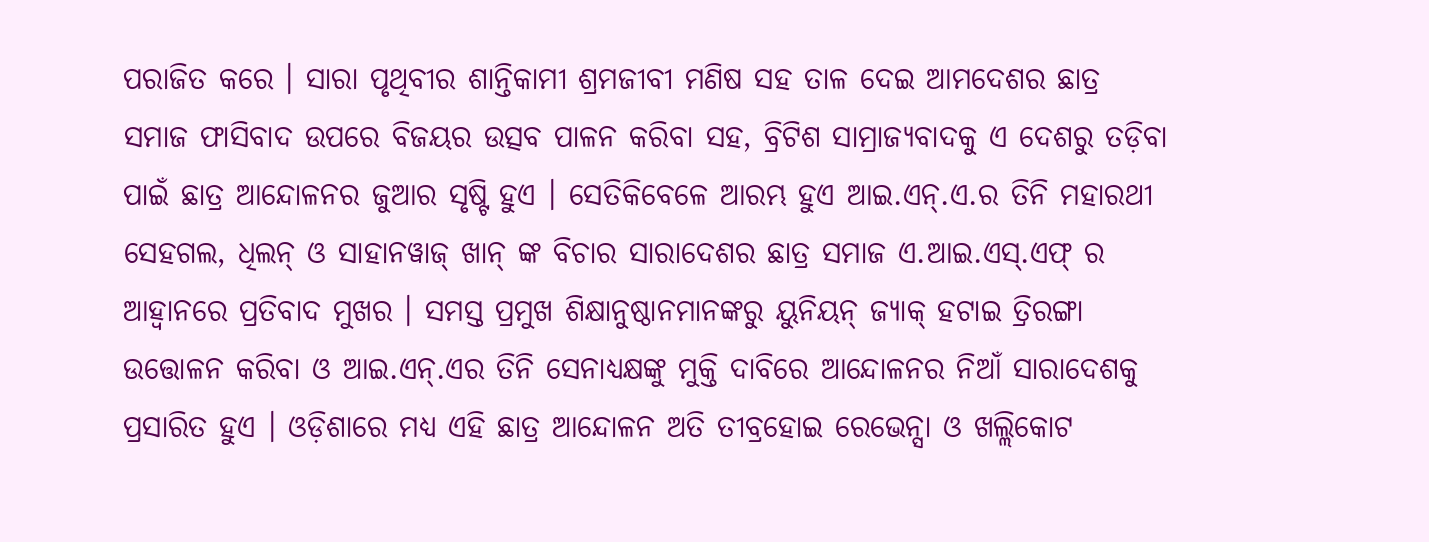ପରାଜିତ କରେ । ସାରା ପୃଥିବୀର ଶାନ୍ତିକାମୀ ଶ୍ରମଜୀବୀ ମଣିଷ ସହ ତାଳ ଦେଇ ଆମଦେଶର ଛାତ୍ର ସମାଜ ଫାସିବାଦ ଉପରେ ବିଜୟର ଉତ୍ସବ ପାଳନ କରିବା ସହ, ବ୍ରିଟିଶ ସାମ୍ରାଜ୍ୟବାଦକୁ ଏ ଦେଶରୁ ତଡ଼ିବା ପାଇଁ ଛାତ୍ର ଆନ୍ଦୋଳନର ଜୁଆର ସୃଷ୍ଟି ହୁଏ । ସେତିକିବେଳେ ଆରମ୍ଭ ହୁଏ ଆଇ.ଏନ୍.ଏ.ର ତିନି ମହାରଥୀ ସେହଗଲ, ଧିଲନ୍ ଓ ସାହାନୱାଜ୍ ଖାନ୍ ଙ୍କ ବିଚାର ସାରାଦେଶର ଛାତ୍ର ସମାଜ ଏ.ଆଇ.ଏସ୍.ଏଫ୍ ର ଆହ୍ୱାନରେ ପ୍ରତିବାଦ ମୁଖର । ସମସ୍ତ ପ୍ରମୁଖ ଶିକ୍ଷାନୁଷ୍ଠାନମାନଙ୍କରୁ ୟୁନିୟନ୍ ଜ୍ୟାକ୍ ହଟାଇ ତ୍ରିରଙ୍ଗା ଉତ୍ତୋଳନ କରିବା ଓ ଆଇ.ଏନ୍.ଏର ତିନି ସେନାଧ୍ୟକ୍ଷଙ୍କୁ ମୁକ୍ତି ଦାବିରେ ଆନ୍ଦୋଳନର ନିଆଁ ସାରାଦେଶକୁ ପ୍ରସାରିତ ହୁଏ । ଓଡ଼ିଶାରେ ମଧ୍ୟ ଏହି ଛାତ୍ର ଆନ୍ଦୋଳନ ଅତି ତୀବ୍ରହୋଇ ରେଭେନ୍ସା ଓ ଖଲ୍ଲିକୋଟ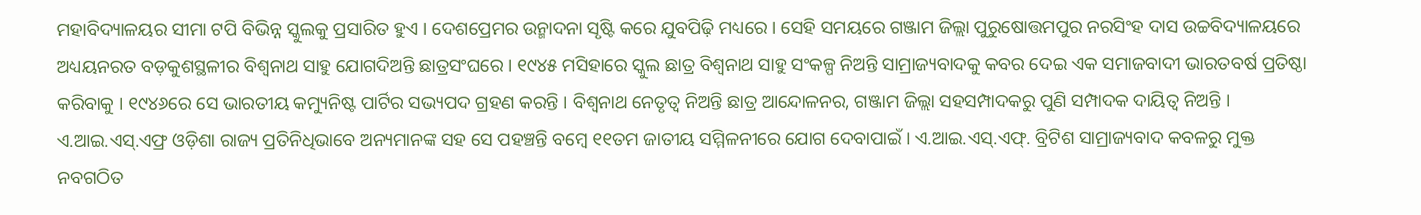ମହାବିଦ୍ୟାଳୟର ସୀମା ଟପି ବିଭିନ୍ନ ସ୍କୁଲକୁ ପ୍ରସାରିତ ହୁଏ । ଦେଶପ୍ରେମର ଉନ୍ମାଦନା ସୃଷ୍ଟି କରେ ଯୁବପିଢ଼ି ମଧ୍ୟରେ । ସେହି ସମୟରେ ଗଞ୍ଜାମ ଜିଲ୍ଲା ପୁରୁଷୋତ୍ତମପୁର ନରସିଂହ ଦାସ ଉଚ୍ଚବିଦ୍ୟାଳୟରେ ଅଧ୍ୟୟନରତ ବଡ଼କୁଶସ୍ଥଳୀର ବିଶ୍ୱନାଥ ସାହୁ ଯୋଗଦିଅନ୍ତି ଛାତ୍ରସଂଘରେ । ୧୯୪୫ ମସିହାରେ ସ୍କୁଲ ଛାତ୍ର ବିଶ୍ୱନାଥ ସାହୁ ସଂକଳ୍ପ ନିଅନ୍ତି ସାମ୍ରାଜ୍ୟବାଦକୁ କବର ଦେଇ ଏକ ସମାଜବାଦୀ ଭାରତବର୍ଷ ପ୍ରତିଷ୍ଠା କରିବାକୁ । ୧୯୪୬ରେ ସେ ଭାରତୀୟ କମ୍ୟୁନିଷ୍ଟ ପାର୍ଟିର ସଭ୍ୟପଦ ଗ୍ରହଣ କରନ୍ତି । ବିଶ୍ୱନାଥ ନେତୃତ୍ୱ ନିଅନ୍ତି ଛାତ୍ର ଆନ୍ଦୋଳନର, ଗଞ୍ଜାମ ଜିଲ୍ଲା ସହସମ୍ପାଦକରୁ ପୁଣି ସମ୍ପାଦକ ଦାୟିତ୍ୱ ନିଅନ୍ତି । ଏ.ଆଇ.ଏସ୍.ଏଫ୍ର ଓଡ଼ିଶା ରାଜ୍ୟ ପ୍ରତିନିଧିଭାବେ ଅନ୍ୟମାନଙ୍କ ସହ ସେ ପହଞ୍ଚନ୍ତି ବମ୍ବେ ୧୧ତମ ଜାତୀୟ ସମ୍ମିଳନୀରେ ଯୋଗ ଦେବାପାଇଁ । ଏ.ଆଇ.ଏସ୍.ଏଫ୍. ବ୍ରିଟିଶ ସାମ୍ରାଜ୍ୟବାଦ କବଳରୁ ମୁକ୍ତ ନବଗଠିତ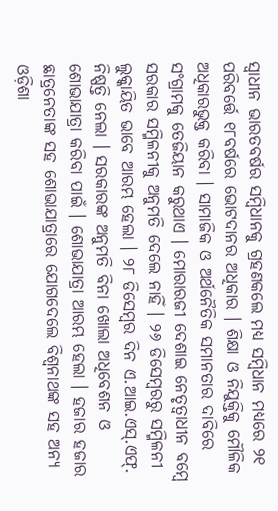ସ୍ୱାଧୀନ ଭାରତବର୍ଷର ସମ୍ବିଧାନକୁ ଗ୍ରହଣକଲେ ମଧ୍ୟ ସମ୍ବିଧାନ ମଧ୍ୟରେ ୨୧ ପରିବର୍ତ୍ତେ ୧୮ବର୍ଷରେ ଭୋଟଦାନର ଅଧିକାର । ଶିକ୍ଷା ଓ ନିଯୁକ୍ତିକୁ ମୌଳିକ ଅଧିକାରଭୁକ୍ତ କରିବା । ସାମାଜିକ ଓ ଅର୍ଥନୈତିକ ସମାନତାର ଦାବିରେ ସଂଗ୍ରାମକୁ ତେଜିୟାନ କରୁଥାଏ । ମୋରାରଜୀ ଦେଶାଇ ନେତୃତ୍ୱାଧୀନ ବମ୍ବେ ସରକାର ସମ୍ମିଳନୀକୁ ଅନୁମତି ଦେଲେ ନାହିଁ । ୨୬ ଡିସେମ୍ବରରୁ ସମ୍ମିଳନୀ ଲୁକ୍କାୟିତ ଭାବେ ଆରମ୍ଭ ହେଲା । ୨୮ ଡିସେମ୍ବର ଦିନ ଏ.ଆଇ.ଏସ୍.ଏଫ୍. ନିଷ୍ପତ୍ତି ନେଲା । ସରକାରଙ୍କ ଅନୁମତି ବିନା ଖୋଲା ଅଧିବେଶନ ଓ ଶୋଭାଯାତ୍ରା କରିବା ପାଇଁ । ଶୋଭାଯାତ୍ରା ଆରମ୍ଭ ହେଲା । ହଜାର ହଜାର ଛାତ୍ରନେତାଙ୍କ ସହ ଶୋଭାଯାତ୍ରାରେ ଯୋଗଦେଲେ ବିଶ୍ୱନାଥଙ୍କ ସହ ଅନ୍ୟ ଓଡ଼ିଶା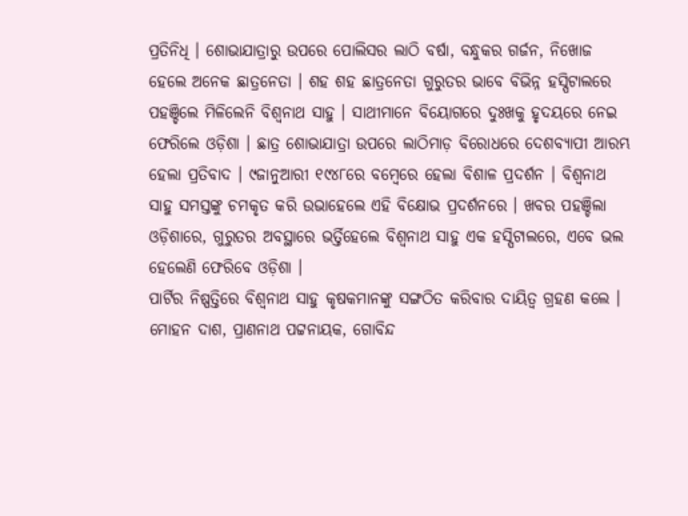ପ୍ରତିନିଧି । ଶୋଭାଯାତ୍ରାରୁ ଉପରେ ପୋଲିସର ଲାଠି ବର୍ଷା, ବନ୍ଧୁକର ଗର୍ଜନ, ନିଖୋଜ ହେଲେ ଅନେକ ଛାତ୍ରନେତା । ଶହ ଶହ ଛାତ୍ରନେତା ଗୁରୁତର ଭାବେ ବିଭିନ୍ନ ହସ୍ପିଟାଲରେ ପହଞ୍ଚିଲେ ମିଳିଲେନି ବିଶ୍ୱନାଥ ସାହୁ । ସାଥୀମାନେ ବିୟୋଗରେ ଦୁଃଖକୁ ହୃଦୟରେ ନେଇ ଫେରିଲେ ଓଡ଼ିଶା । ଛାତ୍ର ଶୋଭାଯାତ୍ରା ଉପରେ ଲାଠିମାଡ଼ ବିରୋଧରେ ଦେଶବ୍ୟାପୀ ଆରମ୍ଭ ହେଲା ପ୍ରତିବାଦ । ୯ଜାନୁଆରୀ ୧୯୪୮ରେ ବମ୍ବେରେ ହେଲା ବିଶାଳ ପ୍ରଦର୍ଶନ । ବିଶ୍ୱନାଥ ସାହୁ ସମସ୍ତଙ୍କୁ ଚମକୃତ କରି ଉଭାହେଲେ ଏହି ବିକ୍ଷୋଭ ପ୍ରଦର୍ଶନରେ । ଖବର ପହଞ୍ଚିଲା ଓଡ଼ିଶାରେ, ଗୁରୁତର ଅବସ୍ଥାରେ ଭର୍ତ୍ତିହେଲେ ବିଶ୍ୱନାଥ ସାହୁ ଏକ ହସ୍ପିଟାଲରେ, ଏବେ ଭଲ ହେଲେଣି ଫେରିବେ ଓଡ଼ିଶା ।
ପାର୍ଟିର ନିଷ୍ପତ୍ତିରେ ବିଶ୍ୱନାଥ ସାହୁ କୃଷକମାନଙ୍କୁ ସଙ୍ଗଠିତ କରିବାର ଦାୟିତ୍ୱ ଗ୍ରହଣ କଲେ । ମୋହନ ଦାଶ, ପ୍ରାଣନାଥ ପଟ୍ଟନାୟକ, ଗୋବିନ୍ଦ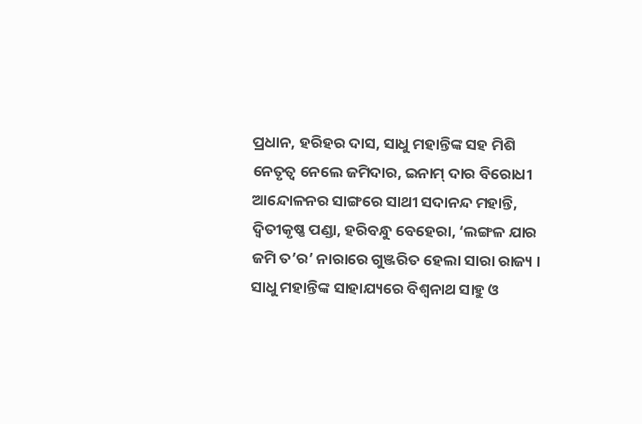ପ୍ରଧାନ, ହରିହର ଦାସ, ସାଧୁ ମହାନ୍ତିଙ୍କ ସହ ମିଶି ନେତୃତ୍ୱ ନେଲେ ଜମିଦାର, ଇନାମ୍ ଦାର ବିରୋଧୀ ଆନ୍ଦୋଳନର ସାଙ୍ଗରେ ସାଥୀ ସଦାନନ୍ଦ ମହାନ୍ତି, ଦ୍ୱିତୀକୃଷ୍ଣ ପଣ୍ଡା, ହରିବନ୍ଧୁ ବେହେରା, ‘ଲଙ୍ଗଳ ଯାର ଜମି ତ’ର’ ନାରାରେ ଗୁଞ୍ଜରିତ ହେଲା ସାରା ରାଜ୍ୟ । ସାଧୁ ମହାନ୍ତିଙ୍କ ସାହାଯ୍ୟରେ ବିଶ୍ୱନାଥ ସାହୁ ଓ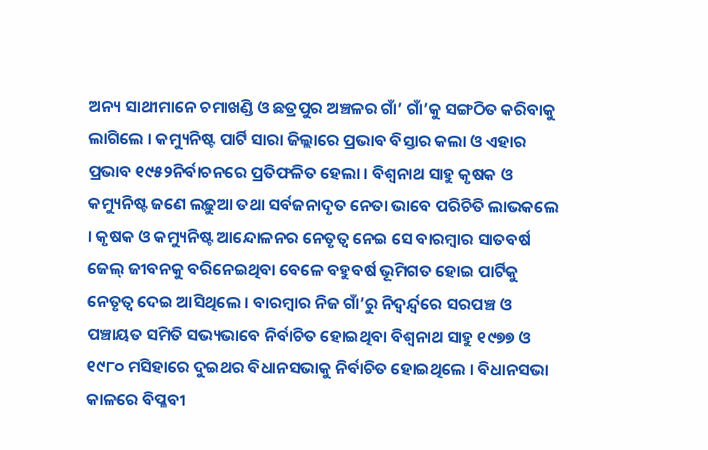ଅନ୍ୟ ସାଥୀମାନେ ଚମାଖଣ୍ଡି ଓ ଛତ୍ରପୁର ଅଞ୍ଚଳର ଗାଁ’ ଗାଁ’କୁ ସଙ୍ଗଠିତ କରିବାକୁ ଲାଗିଲେ । କମ୍ୟୁନିଷ୍ଟ ପାର୍ଟି ସାରା ଜିଲ୍ଲାରେ ପ୍ରଭାବ ବିସ୍ତାର କଲା ଓ ଏହାର ପ୍ରଭାବ ୧୯୫୨ନିର୍ବାଚନରେ ପ୍ରତିଫଳିତ ହେଲା । ବିଶ୍ୱନାଥ ସାହୁ କୃଷକ ଓ କମ୍ୟୁନିଷ୍ଟ ଜଣେ ଲଢ଼ୁଆ ତଥା ସର୍ବଜନାଦୃତ ନେତା ଭାବେ ପରିଚିତି ଲାଭକଲେ । କୃଷକ ଓ କମ୍ୟୁନିଷ୍ଟ ଆନ୍ଦୋଳନର ନେତୃତ୍ୱ ନେଇ ସେ ବାରମ୍ବାର ସାତବର୍ଷ ଜେଲ୍ ଜୀବନକୁ ବରିନେଇଥିବା ବେଳେ ବହୁବର୍ଷ ଭୂମିଗତ ହୋଇ ପାର୍ଟିକୁ ନେତୃତ୍ୱ ଦେଇ ଆସିଥିଲେ । ବାରମ୍ବାର ନିଜ ଗାଁ’ରୁ ନିଦ୍ୱର୍ନ୍ଦ୍ୱରେ ସରପଞ୍ଚ ଓ ପଞ୍ଚାୟତ ସମିତି ସଭ୍ୟଭାବେ ନିର୍ବାଚିତ ହୋଇଥିବା ବିଶ୍ୱନାଥ ସାହୁ ୧୯୭୭ ଓ ୧୯୮୦ ମସିହାରେ ଦୁଇଥର ବିଧାନସଭାକୁ ନିର୍ବାଚିତ ହୋଇଥିଲେ । ବିଧାନସଭା କାଳରେ ବିପ୍ଳବୀ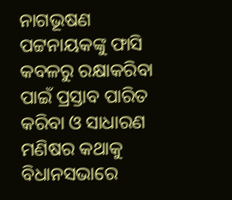ନାଗଭୂଷଣ ପଟ୍ଟନାୟକଙ୍କୁ ଫାସି କବଳରୁ ରକ୍ଷାକରିବା ପାଇଁ ପ୍ରସ୍ତାବ ପାରିତ କରିବା ଓ ସାଧାରଣ ମଣିଷର କଥାକୁ ବିଧାନସଭାରେ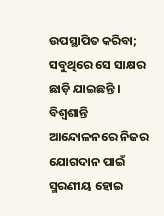ଉପସ୍ଥାପିତ କରିବା; ସବୁଥିରେ ସେ ସାକ୍ଷର ଛାଡ଼ି ଯାଇଛନ୍ତି ।
ବିଶ୍ୱଶାନ୍ତି ଆନ୍ଦୋଳନରେ ନିଜର ଯୋଗଦାନ ପାଇଁ ସ୍ମରଣୀୟ ହୋଇ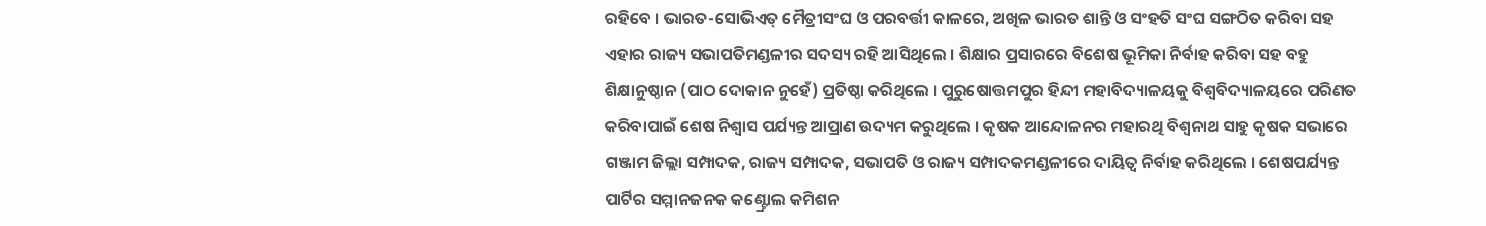ରହିବେ । ଭାରତ-ସୋଭିଏତ୍ ମୈତ୍ରୀସଂଘ ଓ ପରବର୍ତ୍ତୀ କାଳରେ, ଅଖିଳ ଭାରତ ଶାନ୍ତି ଓ ସଂହତି ସଂଘ ସଙ୍ଗଠିତ କରିବା ସହ ଏହାର ରାଜ୍ୟ ସଭାପତିମଣ୍ଡଳୀର ସଦସ୍ୟ ରହି ଆସିଥିଲେ । ଶିକ୍ଷାର ପ୍ରସାରରେ ବିଶେଷ ଭୂମିକା ନିର୍ବାହ କରିବା ସହ ବହୁ ଶିକ୍ଷାନୁଷ୍ଠାନ (ପାଠ ଦୋକାନ ନୁହେଁ) ପ୍ରତିଷ୍ଠା କରିଥିଲେ । ପୁରୁଷୋତ୍ତମପୁର ହିନ୍ଦୀ ମହାବିଦ୍ୟାଳୟକୁ ବିଶ୍ୱବିଦ୍ୟାଳୟରେ ପରିଣତ କରିବାପାଇଁ ଶେଷ ନିଶ୍ୱାସ ପର୍ଯ୍ୟନ୍ତ ଆପ୍ରାଣ ଉଦ୍ୟମ କରୁଥିଲେ । କୃଷକ ଆନ୍ଦୋଳନର ମହାରଥି ବିଶ୍ୱନାଥ ସାହୁ କୃଷକ ସଭାରେ ଗଞ୍ଜାମ ଜିଲ୍ଲା ସମ୍ପାଦକ, ରାଜ୍ୟ ସମ୍ପାଦକ, ସଭାପତି ଓ ରାଜ୍ୟ ସମ୍ପାଦକମଣ୍ଡଳୀରେ ଦାୟିତ୍ୱ ନିର୍ବାହ କରିଥିଲେ । ଶେଷପର୍ଯ୍ୟନ୍ତ ପାର୍ଟିର ସମ୍ମାନଜନକ କଣ୍ଟ୍ରୋଲ କମିଶନ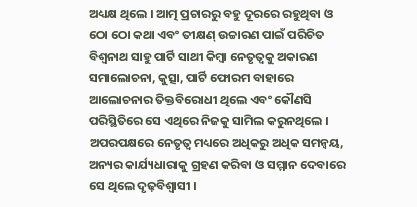ଅଧ୍ୟକ୍ଷ ଥିଲେ । ଆତ୍ମ ପ୍ରଚାରରୁ ବହୁ ଦୂରରେ ରହୁଥିବା ଓ ଠୋ ଠୋ କଥା ଏବଂ ତୀକ୍ଷଣ୍ ଉଚ୍ଚାରଣ ପାଇଁ ପରିଚିତ ବିଶ୍ୱନାଥ ସାହୁ ପାର୍ଟି ସାଥୀ କିମ୍ବା ନେତୃତ୍ୱକୁ ଅକାରଣ ସମାଲୋଚନା, କୁତ୍ସା, ପାର୍ଟି ଫୋରମ ବାହାରେ ଆଲୋଚନାର ତିକ୍ତବିରୋଧୀ ଥିଲେ ଏବଂ କୌଣସି ପରିସ୍ଥିତିରେ ସେ ଏଥିରେ ନିଜକୁ ସାମିଲ କରୁନଥିଲେ । ଅପରପକ୍ଷରେ ନେତୃତ୍ୱ ମଧ୍ୟରେ ଅଧିକରୁ ଅଧିକ ସମନ୍ୱୟ, ଅନ୍ୟର କାର୍ଯ୍ୟଧାରାକୁ ଗ୍ରହଣ କରିବା ଓ ସମ୍ମାନ ଦେବାରେ ସେ ଥିଲେ ଦୃଢ଼ବିଶ୍ୱାସୀ ।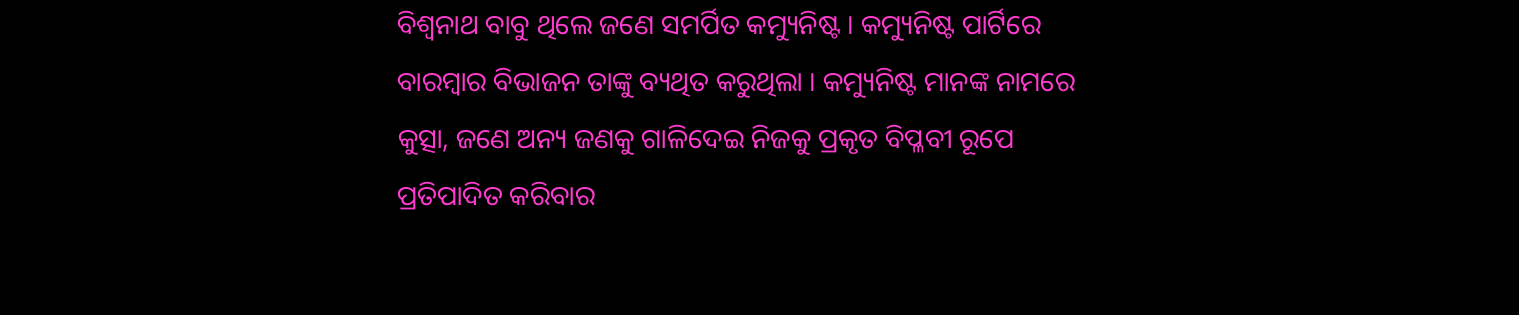ବିଶ୍ୱନାଥ ବାବୁ ଥିଲେ ଜଣେ ସମର୍ପିତ କମ୍ୟୁନିଷ୍ଟ । କମ୍ୟୁନିଷ୍ଟ ପାର୍ଟିରେ ବାରମ୍ବାର ବିଭାଜନ ତାଙ୍କୁ ବ୍ୟଥିତ କରୁଥିଲା । କମ୍ୟୁନିଷ୍ଟ ମାନଙ୍କ ନାମରେ କୁତ୍ସା, ଜଣେ ଅନ୍ୟ ଜଣକୁ ଗାଳିଦେଇ ନିଜକୁ ପ୍ରକୃତ ବିପ୍ଳବୀ ରୂପେ ପ୍ରତିପାଦିତ କରିବାର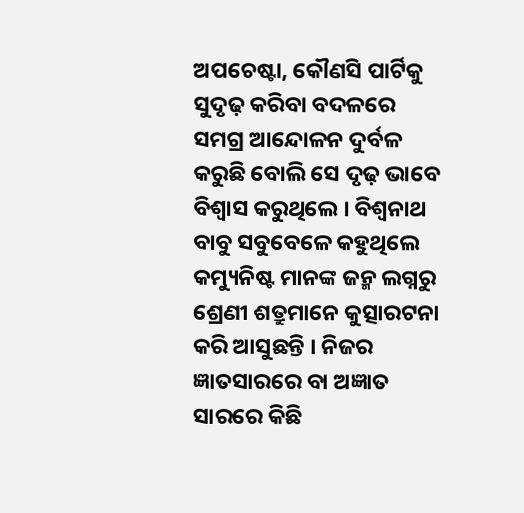ଅପଚେଷ୍ଟା, କୌଣସି ପାର୍ଟିକୁ ସୁଦୃଢ଼ କରିବା ବଦଳରେ ସମଗ୍ର ଆନ୍ଦୋଳନ ଦୁର୍ବଳ କରୁଛି ବୋଲି ସେ ଦୃଢ଼ ଭାବେ ବିଶ୍ୱାସ କରୁଥିଲେ । ବିଶ୍ୱନାଥ ବାବୁ ସବୁବେଳେ କହୁଥିଲେ କମ୍ୟୁନିଷ୍ଟ ମାନଙ୍କ ଜନ୍ମ ଲଗ୍ନରୁ ଶ୍ରେଣୀ ଶତ୍ରୁମାନେ କୁତ୍ସାରଟନା କରି ଆସୁଛନ୍ତି । ନିଜର ଜ୍ଞାତସାରରେ ବା ଅଜ୍ଞାତ ସାରରେ କିଛି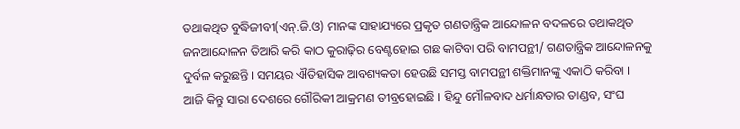ତଥାକଥିତ ବୁଦ୍ଧିଜୀବୀ(ଏନ୍.ଜି.ଓ) ମାନଙ୍କ ସାହାଯ୍ୟରେ ପ୍ରକୃତ ଗଣତାନ୍ତ୍ରିକ ଆନ୍ଦୋଳନ ବଦଳରେ ତଥାକଥିତ ଜନଆନ୍ଦୋଳନ ତିଆରି କରି କାଠ କୁରାଢ଼ିର ବେଣ୍ଟହୋଇ ଗଛ କାଟିବା ପରି ବାମପନ୍ଥୀ/ ଗଣତାନ୍ତ୍ରିକ ଆନ୍ଦୋଳନକୁ ଦୁର୍ବଳ କରୁଛନ୍ତି । ସମୟର ଐତିହାସିକ ଆବଶ୍ୟକତା ହେଉଛି ସମସ୍ତ ବାମପନ୍ଥୀ ଶକ୍ତିମାନଙ୍କୁ ଏକାଠି କରିବା ।
ଆଜି କିନ୍ତୁ ସାରା ଦେଶରେ ଗୌରିକୀ ଆକ୍ରମଣ ତୀବ୍ରହୋଇଛି । ହିନ୍ଦୁ ମୌଳବାଦ ଧର୍ମାନ୍ଧତାର ତାଣ୍ଡବ, ସଂଘ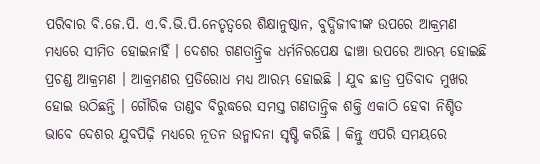ପରିବାର ବି.ଜେ.ପି. ଏ.ବି.ଭି.ପି.ନେତୃତ୍ୱରେ ଶିକ୍ଷାନୁଷ୍ଠାନ, ବୁଦ୍ଧିଜୀବୀଙ୍କ ଉପରେ ଆକ୍ରମଣ ମଧ୍ୟରେ ସୀମିତ ହୋଇନାହିଁ । ଦେଶର ଗଣତାନ୍ତ୍ରିକ ଧର୍ମନିରପେକ୍ଷ ଢାଞ୍ଚା ଉପରେ ଆରମ୍ଭ ହୋଇଛି ପ୍ରଚଣ୍ଡ ଆକ୍ରମଣ । ଆକ୍ରମଣର ପ୍ରତିରୋଧ ମଧ୍ୟ ଆରମ୍ଭ ହୋଇଛି । ଯୁବ ଛାତ୍ର ପ୍ରତିବାଦ ମୁଖର ହୋଇ ଉଠିଛନ୍ତି । ଗୌରିକ ତାଣ୍ଡବ ବିରୁଦ୍ଧରେ ସମସ୍ତ ଗଣତାନ୍ତ୍ରିକ ଶକ୍ତି ଏକାଠି ହେବା ନିଶ୍ଚିତ ଭାବେ ଦେଶର ଯୁବପିଢ଼ି ମଧ୍ୟରେ ନୂତନ ଉନ୍ମାଦନା ସୃଷ୍ଟି କରିଛି । କିନ୍ତୁ ଏପରି ସମୟରେ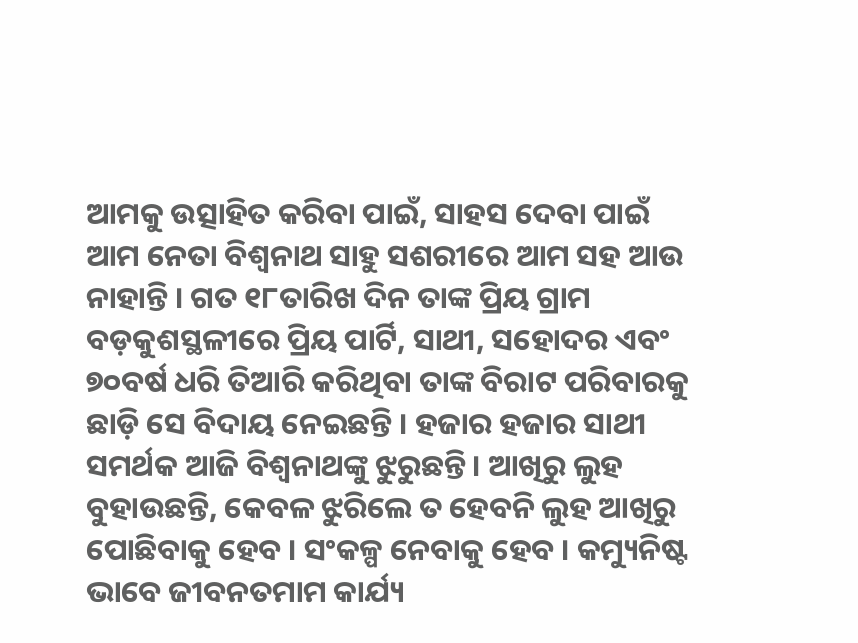ଆମକୁ ଉତ୍ସାହିତ କରିବା ପାଇଁ, ସାହସ ଦେବା ପାଇଁ ଆମ ନେତା ବିଶ୍ୱନାଥ ସାହୁ ସଶରୀରେ ଆମ ସହ ଆଉ ନାହାନ୍ତି । ଗତ ୧୮ତାରିଖ ଦିନ ତାଙ୍କ ପ୍ରିୟ ଗ୍ରାମ ବଡ଼କୁଶସ୍ଥଳୀରେ ପ୍ରିୟ ପାର୍ଟି, ସାଥୀ, ସହୋଦର ଏବଂ ୭୦ବର୍ଷ ଧରି ତିଆରି କରିଥିବା ତାଙ୍କ ବିରାଟ ପରିବାରକୁ ଛାଡ଼ି ସେ ବିଦାୟ ନେଇଛନ୍ତି । ହଜାର ହଜାର ସାଥୀ ସମର୍ଥକ ଆଜି ବିଶ୍ୱନାଥଙ୍କୁ ଝୁରୁଛନ୍ତି । ଆଖିରୁ ଲୁହ ବୁହାଉଛନ୍ତି, କେବଳ ଝୁରିଲେ ତ ହେବନି ଲୁହ ଆଖିରୁ ପୋଛିବାକୁ ହେବ । ସଂକଳ୍ପ ନେବାକୁ ହେବ । କମ୍ୟୁନିଷ୍ଟ ଭାବେ ଜୀବନତମାମ କାର୍ଯ୍ୟ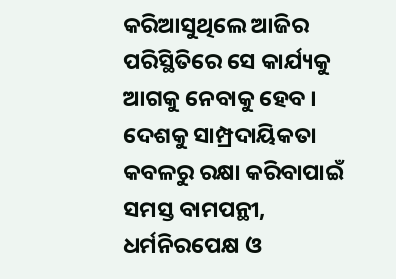କରିଆସୁଥିଲେ ଆଜିର ପରିସ୍ଥିତିରେ ସେ କାର୍ଯ୍ୟକୁ ଆଗକୁ ନେବାକୁ ହେବ । ଦେଶକୁ ସାମ୍ପ୍ରଦାୟିକତା କବଳରୁ ରକ୍ଷା କରିବାପାଇଁ ସମସ୍ତ ବାମପନ୍ଥୀ, ଧର୍ମନିରପେକ୍ଷ ଓ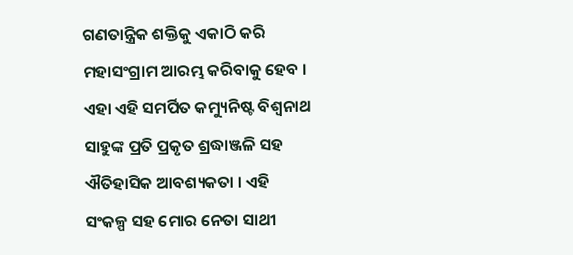ଗଣତାନ୍ତ୍ରିକ ଶକ୍ତିକୁ ଏକାଠି କରି ମହାସଂଗ୍ରାମ ଆରମ୍ଭ କରିବାକୁ ହେବ । ଏହା ଏହି ସମର୍ପିତ କମ୍ୟୁନିଷ୍ଟ ବିଶ୍ୱନାଥ ସାହୁଙ୍କ ପ୍ରତି ପ୍ରକୃତ ଶ୍ରଦ୍ଧାଞ୍ଜଳି ସହ ଐତିହାସିକ ଆବଶ୍ୟକତା । ଏହି ସଂକଳ୍ପ ସହ ମୋର ନେତା ସାଥୀ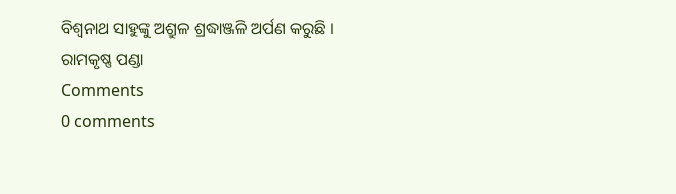ବିଶ୍ୱନାଥ ସାହୁଙ୍କୁ ଅଶ୍ରୁଳ ଶ୍ରଦ୍ଧାଞ୍ଜଳି ଅର୍ପଣ କରୁଛି ।
ରାମକୃଷ୍ଣ ପଣ୍ଡା
Comments
0 comments